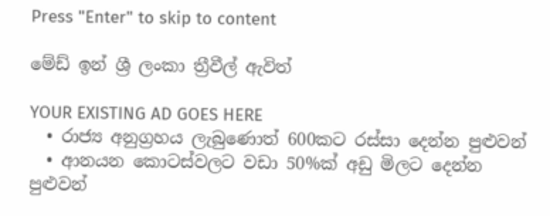Press "Enter" to skip to content

මේඩ් ඉන් ශ්‍රී ලංකා ත්‍රීවීල් ඇවිත්

YOUR EXISTING AD GOES HERE
  • රාජ්‍ය අනුග්‍රහය ලැබුණොත් 600කට රස්සා දෙන්න පුළුවන්
  • ආනයන කොටස්වලට වඩා 50%ක් අඩු මිලට දෙන්න පුළුවන්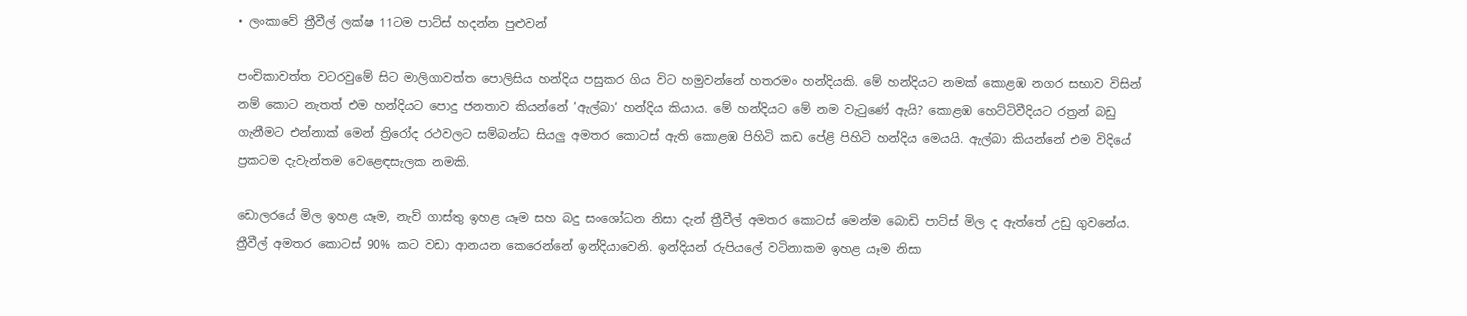• ලංකාවේ ත්‍රීවීල් ලක්ෂ 11ටම පාට්ස් හදන්න පුළුවන්

පංචිකාවත්ත වටරවුමේ සිට මාලිගාවත්ත පොලිසිය හන්දිය පසුකර ගිය විට හමුවන්නේ හතරමං හන්දියකි. මේ හන්දියට නමක් කොළඹ නගර සභාව විසින් නම් කොට නැතත් එම හන්දියට පොදු ජනතාව කියන්නේ ‘ඇල්බා‘ හන්දිය කියාය. මේ හන්දියට මේ නම වැටුණේ ඇයි? කොළඹ හෙට්ටිවීදියට රත්‍රන් බඩු ගැනීමට එන්නාක් මෙන් ත්‍රිරෝද රථවලට සම්බන්ධ සියලු අමතර කොටස් ඇති කොළඹ පිහිටි කඩ පේළි පිහිටි හන්දිය මෙයයි. ඇල්බා කියන්නේ එම විදියේ ප්‍රකටම දැවැන්තම වෙළෙඳසැලක නමකි.

ඩොලරයේ මිල ඉහළ යෑම, නැව් ගාස්තු ඉහළ යෑම සහ බදු සංශෝධන නිසා දැන් ත්‍රීවීල් අමතර කොටස් මෙන්ම බොඩි පාට්ස් මිල ද ඇත්තේ උඩු ගුවනේය. ත්‍රීවීල් අමතර කොටස් 90% කට වඩා ආනයන කෙරෙන්නේ ඉන්දියාවෙනි. ඉන්දියන් රුපියලේ වටිනාකම ඉහළ යෑම නිසා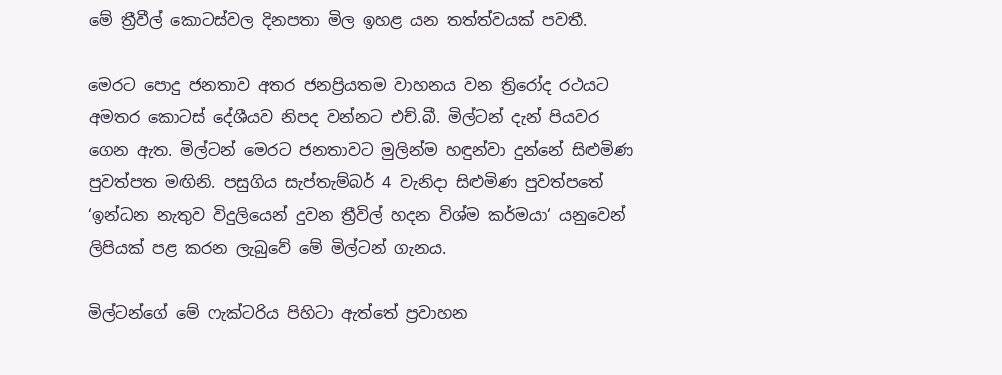මේ ත්‍රීවීල් කොටස්වල දිනපතා මිල ඉහළ යන තත්ත්වයක් පවතී.

මෙරට පොදු ජනතාව අතර ජනප්‍රියතම වාහනය වන ත්‍රිරෝද රථයට අමතර කොටස් දේශීයව නිපද වන්නට එච්.බී. මිල්ටන් දැන් පියවර ගෙන ඇත. මිල්ටන් මෙරට ජනතාවට මුලින්ම හඳුන්වා දුන්නේ සිළුමිණ පුවත්පත මඟිනි. පසුගිය සැප්තැම්බර් 4 වැනිදා සිළුමිණ පුවත්පතේ ‘ඉන්ධන නැතුව විදුලියෙන් දුවන ත්‍රීවිල් හදන විශ්ම කර්මයා‘ යනුවෙන් ලිපියක් පළ කරන ලැබුවේ මේ මිල්ටන් ගැනය.

මිල්ටන්ගේ මේ ෆැක්ටරිය පිහිටා ඇත්තේ ප්‍රවාහන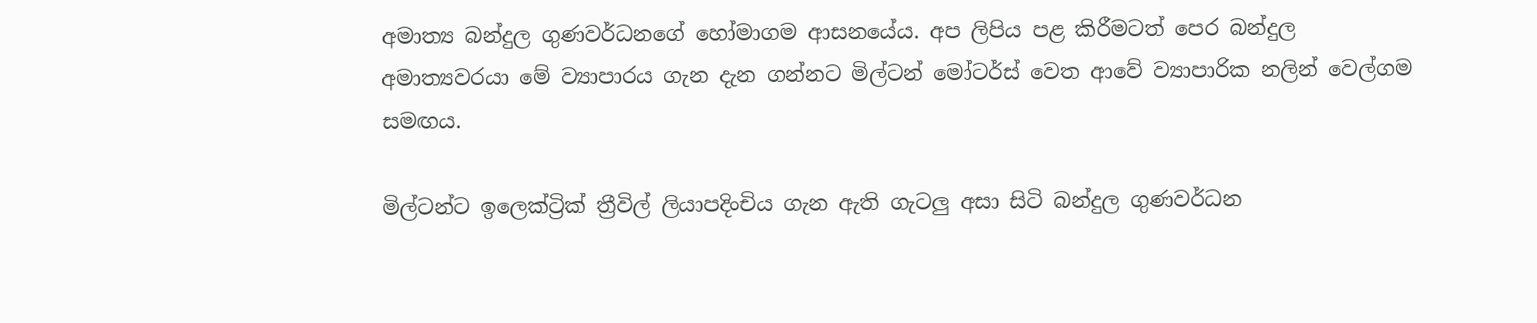අමාත්‍ය බන්දුල ගුණවර්ධනගේ හෝමාගම ආසනයේය. අප ලිපිය පළ කිරීමටත් පෙර බන්දුල අමාත්‍යවරයා මේ ව්‍යාපාරය ගැන දැන ගන්නට මිල්ටන් මෝටර්ස් වෙත ආවේ ව්‍යාපාරික නලින් වෙල්ගම සමඟය.

මිල්ටන්ට ඉලෙක්ට්‍රික් ත්‍රීවිල් ලියාපදිංචිය ගැන ඇති ගැටලු අසා සිටි බන්දුල ගුණවර්ධන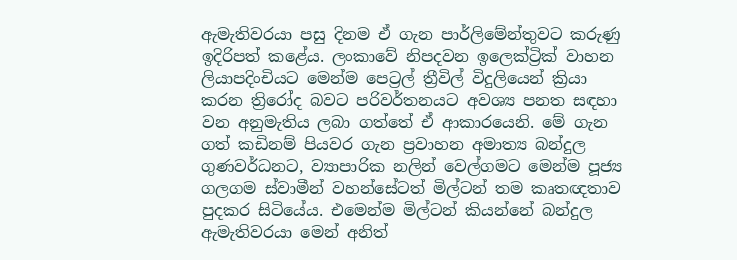ඇමැතිවරයා පසු දිනම ඒ ගැන පාර්ලිමේන්තුවට කරුණු ඉදිරිපත් කළේය. ලංකාවේ නිපදවන ඉලෙක්ට්‍රික් වාහන ලියාපදිංචියට මෙන්ම පෙට්‍රල් ත්‍රීවිල් විදුලියෙන් ක්‍රියා කරන ත්‍රිරෝද බවට පරිවර්තනයට අවශ්‍ය පනත සඳහා වන අනුමැතිය ලබා ගත්තේ ඒ ආකාරයෙනි. මේ ගැන ගත් කඩිනම් පියවර ගැන ප්‍රවාහන අමාත්‍ය බන්දුල ගුණවර්ධනට, ව්‍යාපාරික නලින් වෙල්ගමට මෙන්ම පූජ්‍ය ගලගම ස්වාමීන් වහන්සේටත් මිල්ටන් තම කෘතඥතාව පුදකර සිටියේය. එමෙන්ම මිල්ටන් කියන්නේ බන්දුල ඇමැතිවරයා මෙන් අනිත්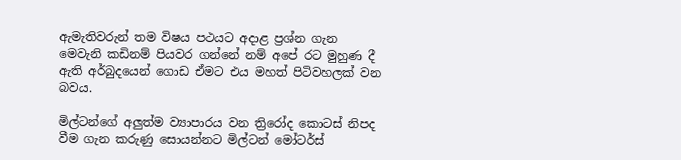ඇමැතිවරුන් තම විෂය පථයට අදාළ ප්‍රශ්න ගැන මෙවැනි කඩිනම් පියවර ගන්නේ නම් අපේ රට මුහුණ දී ඇති අර්බුදයෙන් ගොඩ ඒමට එය මහත් පිටිවහලක් වන බවය.

මිල්ටන්ගේ අලුත්ම ව්‍යාපාරය වන ත්‍රිරෝද කොටස් නිපද වීම ගැන කරුණු සොයන්නට මිල්ටන් මෝටර්ස්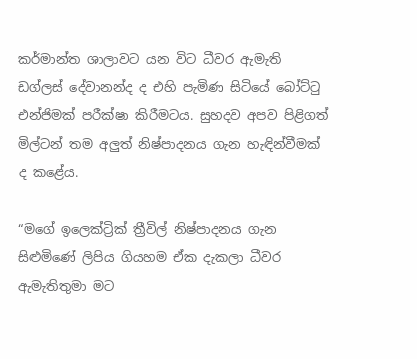කර්මාන්ත ශාලාවට යන විට ධීවර ඇමැති ඩග්ලස් දේවානන්ද ද එහි පැමිණ සිටියේ බෝට්ටු එන්ජිමක් පරීක්ෂා කිරීමටය. සුහදව අපව පිළිගත් මිල්ටන් තම අලුත් නිෂ්පාදනය ගැන හැඳින්වීමක් ද කළේය.

“මගේ ඉලෙක්ට්‍රික් ත්‍රීවිල් නිෂ්පාදනය ගැන සිළුමිණේ ලිපිය ගියහම ඒක දැකලා ධීවර ඇමැතිතුමා මට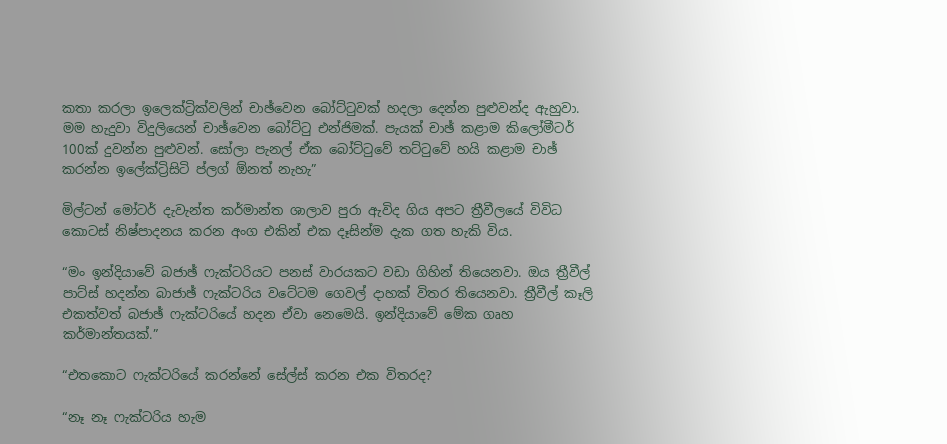කතා කරලා ඉලෙක්ට්‍රික්වලින් චාඡ්වෙන බෝට්ටුවක් හදලා දෙන්න පුළුවන්ද ඇහුවා. මම හැදුවා විදුලියෙන් චාඡ්වෙන බෝට්ටු එන්ජිමක්. පැයක් චාඡ් කළාම කිලෝමීටර් 100ක් දුවන්න පුළුවන්. සෝලා පැනල් ඒක බෝට්ටුවේ තට්ටුවේ හයි කළාම චාඡ් කරන්න ඉලේක්ට්‍රිසිටි ප්ලග් ඕනත් නැහැ”

මිල්ටන් මෝටර් දැවැන්ත කර්මාන්ත ශාලාව පුරා ඇවිද ගිය අපට ත්‍රීවීලයේ විවිධ කොටස් නිෂ්පාදනය කරන අංග එකින් එක දෑසින්ම දැක ගත හැකි විය.

“මං ඉන්දියාවේ බජාඡ් ෆැක්ටරියට පනස් වාරයකට වඩා ගිහින් තියෙනවා. ඔය ත්‍රීවීල් පාට්ස් හදන්න බාජාඡ් ෆැක්ටරිය වටේටම ගෙවල් දාහක් විතර තියෙනවා. ත්‍රීවීල් කෑලි එකත්වත් බජාඡ් ෆැක්ටරියේ හදන ඒවා නෙමෙයි. ඉන්දියාවේ මේක ගෘහ කර්මාන්තයක්.”

“එතකොට ෆැක්ටරියේ කරන්නේ සේල්ස් කරන එක විතරද?

“නෑ නෑ ෆැක්ටරිය හැම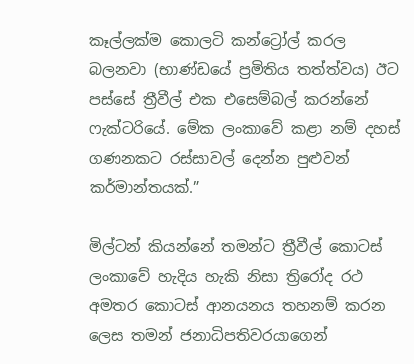කෑල්ලක්ම කොලටි කන්ට්‍රෝල් කරල බලනවා (භාණ්ඩයේ ප්‍රමිතිය තත්ත්වය) ඊට පස්සේ ත්‍රීවීල් එක එසෙම්බල් කරන්නේ ෆැක්ටරියේ. මේක ලංකාවේ කළා නම් දහස් ගණනකට රස්සාවල් දෙන්න පුළුවන් කර්මාන්තයක්.”

මිල්ටන් කියන්නේ තමන්ට ත්‍රීවීල් කොටස් ලංකාවේ හැදිය හැකි නිසා ත්‍රිරෝද රථ අමතර කොටස් ආනයනය තහනම් කරන ලෙස තමන් ජනාධිපතිවරයාගෙන්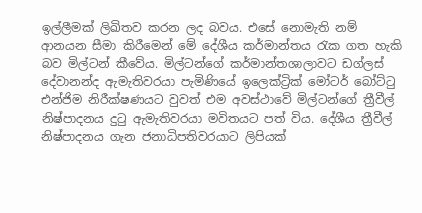ඉල්ලීමක් ලිඛිතව කරන ලද බවය. එසේ නොමැති නම් ආනයන සීමා කිරීමෙන් මේ දේශීය කර්මාන්තය රැක ගත හැකි බව මිල්ටන් කීවේය. මිල්ටන්ගේ කර්මාන්තශාලාවට ඩග්ලස් දේවානන්ද ඇමැතිවරයා පැමිණියේ ඉලෙක්ට්‍රික් මෝටර් බෝට්ටු එන්ජිම නිරීක්ෂණයට වුවත් එම අවස්ථාවේ මිල්ටන්ගේ ත්‍රීවීල් නිෂ්පාදනය දුටු ඇමැතිවරයා මවිතයට පත් විය. දේශීය ත්‍රීවීල් නිෂ්පාදනය ගැන ජනාධිපතිවරයාට ලිපියක්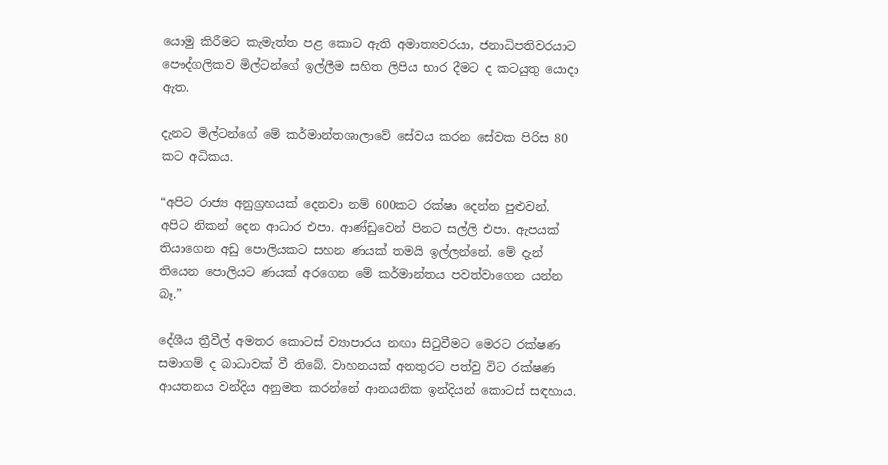යොමු කිරීමට කැමැත්ත පළ කොට ඇති අමාත්‍යවරයා, ජනාධිපතිවරයාට පෞද්ගලිකව මිල්ටන්ගේ ඉල්ලීම සහිත ලිපිය භාර දීමට ද කටයුතු යොදා ඇත.

දැනට මිල්ටන්ගේ මේ කර්මාන්තශාලාවේ සේවය කරන සේවක පිරිස 80 කට අධිකය.

“අපිට රාජ්‍ය අනුග්‍රහයක් දෙනවා නම් 600කට රක්ෂා දෙන්න පුළුවන්. අපිට නිකන් දෙන ආධාර එපා. ආණ්ඩුවෙන් පිනට සල්ලි එපා. ඇපයක් තියාගෙන අඩු පොලියකට සහන ණයක් තමයි ඉල්ලන්නේ. මේ දැන් තියෙන පොලියට ණයක් අරගෙන මේ කර්මාන්තය පවත්වාගෙන යන්න බෑ.”

දේශීය ත්‍රීවීල් අමතර කොටස් ව්‍යාපාරය නඟා සිටුවීමට මෙරට රක්ෂණ සමාගම් ද බාධාවක් වී තිබේ. වාහනයක් අනතුරට පත්වු විට රක්ෂණ ආයතනය වන්දිය අනුමත කරන්නේ ආනයනික ඉන්දියන් කොටස් සඳහාය.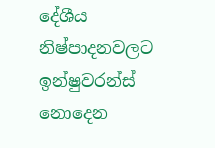දේශීය නිෂ්පාදනවලට ඉන්ෂුවරන්ස් නොදෙන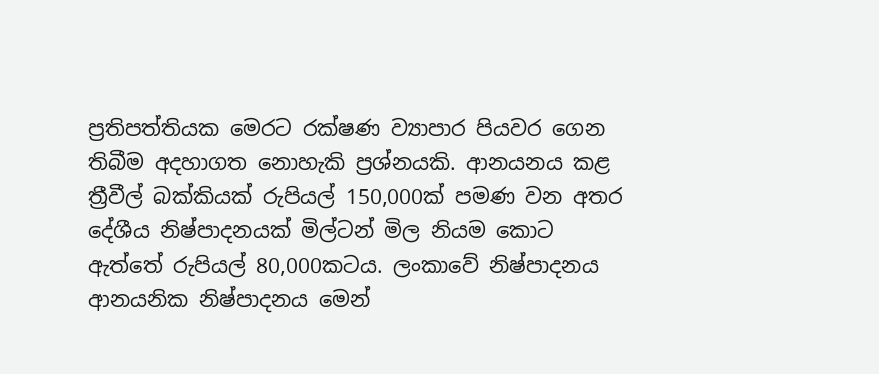ප්‍රතිපත්තියක මෙරට රක්ෂණ ව්‍යාපාර පියවර ගෙන තිබීම අදහාගත නොහැකි ප්‍රශ්නයකි. ආනයනය කළ ත්‍රීවීල් බක්කියක් රුපියල් 150,000ක් පමණ වන අතර දේශීය නිෂ්පාදනයක් මිල්ටන් මිල නියම කොට ඇත්තේ රුපියල් 80,000කටය. ලංකාවේ නිෂ්පාදනය ආනයනික නිෂ්පාදනය මෙන්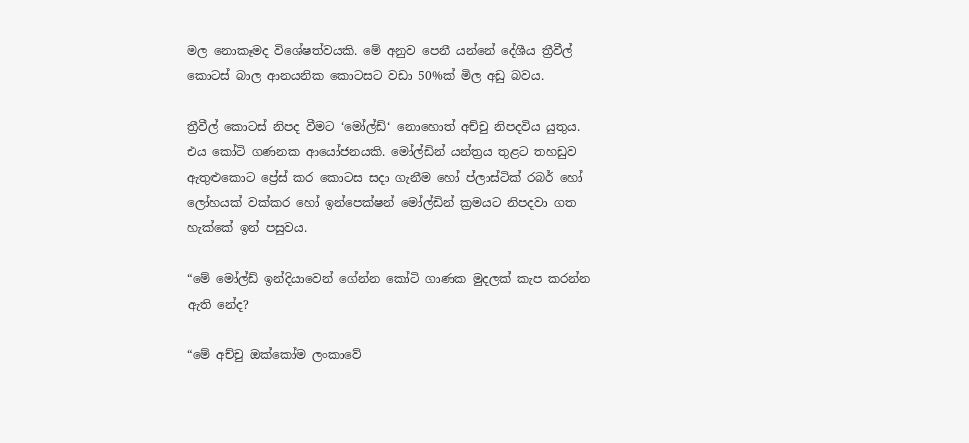මල නොකෑමද විශේෂත්වයකි. මේ අනුව පෙනී යන්නේ දේශීය ත්‍රීවීල් කොටස් බාල ආනයනික කොටසට වඩා 50%ක් මිල අඩු බවය.

ත්‍රීවීල් කොටස් නිපද වීමට ‘මෝල්ඩ්‘ නොහොත් අච්චු නිපදවිය යුතුය. එය කෝටි ගණනක ආයෝජනයකි. මෝල්ඩින් යන්ත්‍රය තුළට තහඩුව ඇතුළුකොට ප්‍රේස් කර කොටස සදා ගැනීම හෝ ප්ලාස්ටික් රබර් හෝ ලෝහයක් වක්කර හෝ ඉන්පෙක්ෂන් මෝල්ඩින් ක්‍රමයට නිපදවා ගත හැක්කේ ඉන් පසුවය.

“මේ මෝල්ඩ් ඉන්දියාවෙන් ගේන්න කෝටි ගාණක මුදලක් කැප කරන්න ඇති නේද?

“මේ අච්චු ඔක්කෝම ලංකාවේ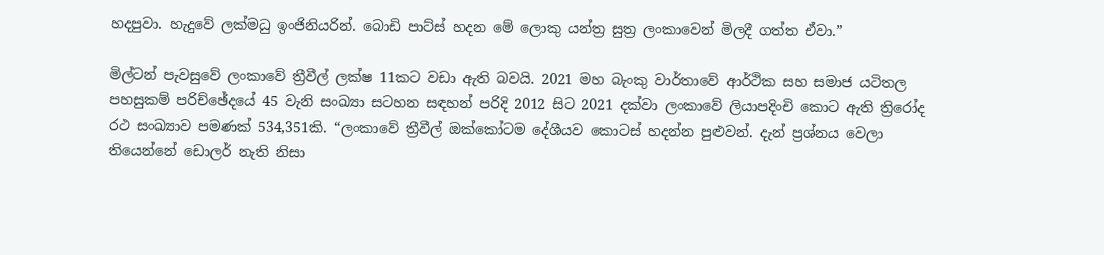හදපුවා. හැදුවේ ලක්මධු ඉංජිනියරින්. බොඩි පාට්ස් හදන මේ ලොකු යන්ත්‍ර සුත්‍ර ලංකාවෙන් මිලදී ගත්ත ඒවා.”

මිල්ටන් පැවසුවේ ලංකාවේ ත්‍රීවීල් ලක්ෂ 11කට වඩා ඇති බවයි. 2021 මහ බැංකු වාර්තාවේ ආර්ථික සහ සමාජ යටිතල පහසුකම් පරිච්ඡේදයේ 45 වැනි සංඛ්‍යා සටහන සඳහන් පරිදි 2012 සිට 2021 දක්වා ලංකාවේ ලියාපදිංචි කොට ඇති ත්‍රිරෝද රථ සංඛ්‍යාව පමණක් 534,351කි. “ලංකාවේ ත්‍රීවීල් ඔක්කෝටම දේශීයව කොටස් හදන්න පුළුවන්. දැන් ප්‍රශ්නය වෙලා තියෙන්නේ ඩොලර් නැති නිසා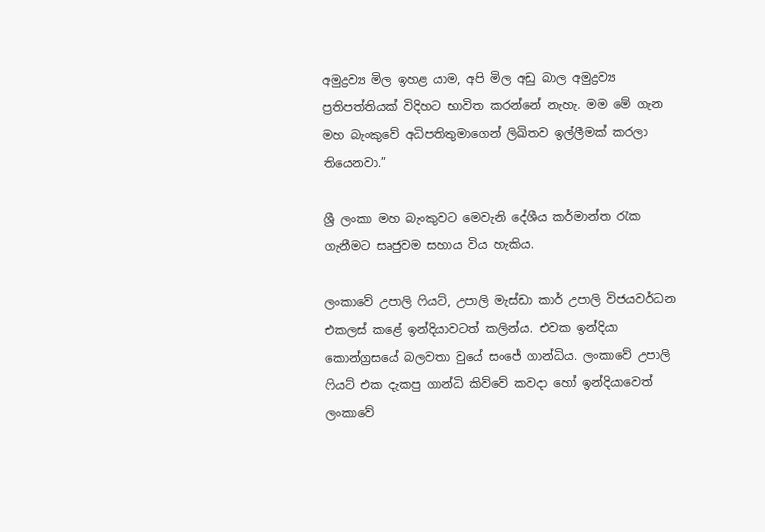අමුද්‍රව්‍ය මිල ඉහළ යාම, අපි මිල අඩු බාල අමුද්‍රව්‍ය ප්‍රතිපත්තියක් විදිහට භාවිත කරන්නේ නැහැ. මම මේ ගැන මහ බැංකුවේ අධිපතිතුමාගෙන් ලිඛිතව ඉල්ලීමක් කරලා තියෙනවා.”

ශ්‍රී ලංකා මහ බැංකුවට මෙවැනි දේශීය කර්මාන්ත රැක ගැනීමට සෘජුවම සහාය විය හැකිය.

ලංකාවේ උපාලි ෆියට්, උපාලි මැස්ඩා කාර් උපාලි විජයවර්ධන එකලස් කළේ ඉන්දියාවටත් කලින්ය. එවක ඉන්දියා කොන්ග්‍රසයේ බලවතා වුයේ සංජේ ගාන්ධිය. ලංකාවේ උපාලි ෆියට් එක දැකපු ගාන්ධි කිව්වේ කවදා හෝ ඉන්දියාවෙත් ලංකාවේ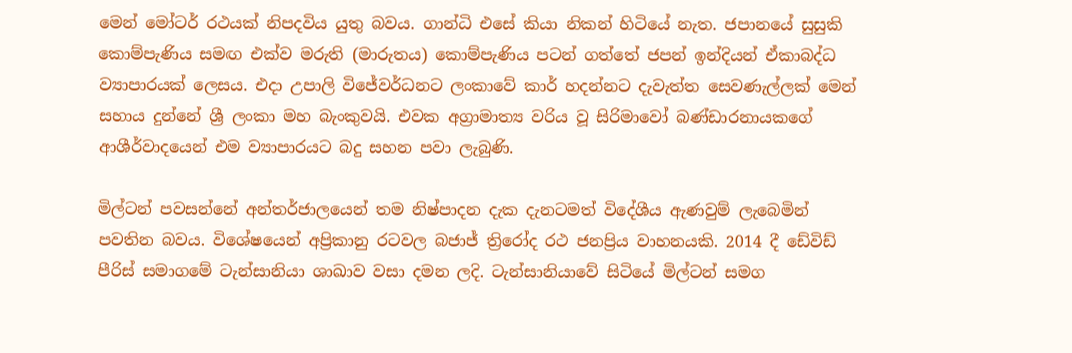මෙන් මෝටර් රථයක් නිපදවිය යුතු බවය. ගාන්ධි එසේ කියා නිකන් හිටියේ නැත. ජපානයේ සුසුකි කොම්පැණිය සමඟ එක්ව මරුති (මාරුතය) කොම්පැණිය පටන් ගත්තේ ජපන් ඉන්දියන් ඒකාබද්ධ ව්‍යාපාරයක් ලෙසය. එදා උපාලි විජේවර්ධනට ලංකාවේ කාර් හදන්නට දැවැත්ත සෙවණැල්ලක් මෙන් සහාය දුන්නේ ශ්‍රී ලංකා මහ බැංකුවයි. එවක අග්‍රාමාත්‍ය වරිය වූ සිරිමාවෝ බණ්ඩාරනායකගේ ආශීර්වාදයෙන් එම ව්‍යාපාරයට බදු සහන පවා ලැබුණි.

මිල්ටන් පවසන්නේ අන්තර්ජාලයෙන් තම නිෂ්පාදන දැක දැනටමත් විදේශීය ඇණවුම් ලැබෙමින් පවතින බවය. විශේෂයෙන් අප්‍රිකානු රටවල බජාජ් ත්‍රිරෝද රථ ජනප්‍රිය වාහනයකි. 2014 දී ඩේවිඩ් පීරිස් සමාගමේ ටැන්සානියා ශාඛාව වසා දමන ලදි. ටැන්සානියාවේ සිටියේ මිල්ටන් සමග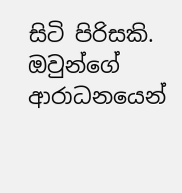සිටි පිරිසකි. ඔවුන්ගේ ආරාධනයෙන්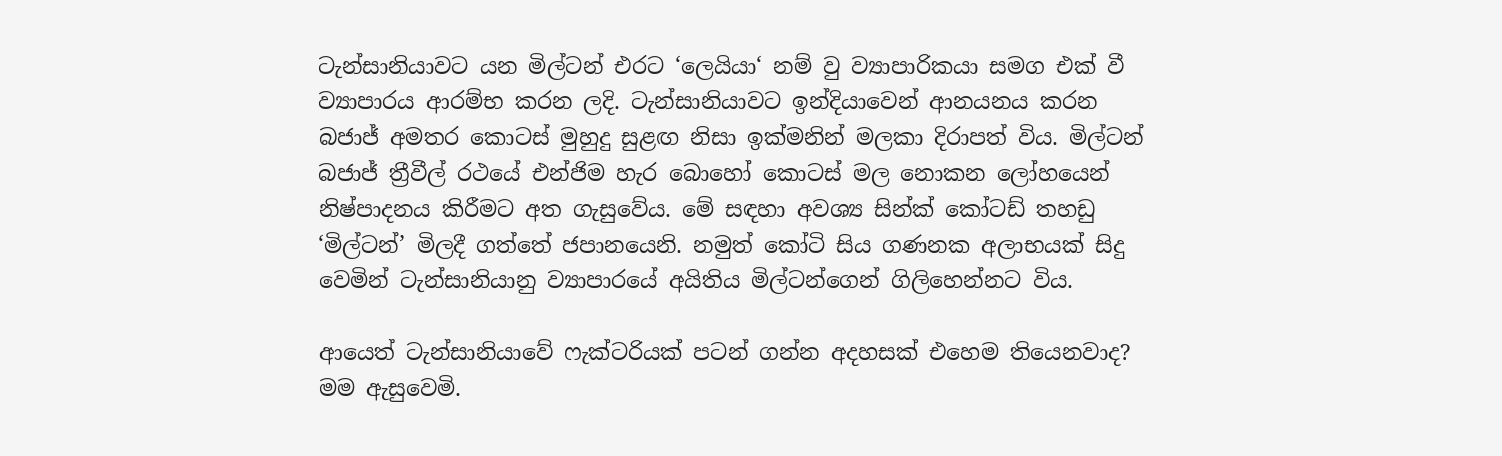ටැන්සානියාවට යන මිල්ටන් එරට ‘ලෙයියා‘ නම් වු ව්‍යාපාරිකයා සමග එක් වී ව්‍යාපාරය ආරම්භ කරන ලදි. ටැන්සානියාවට ඉන්දියාවෙන් ආනයනය කරන බජාජ් අමතර කොටස් මුහුදු සුළඟ නිසා ඉක්මනින් මලකා දිරාපත් විය. මිල්ටන් බජාජ් ත්‍රීවීල් රථයේ එන්ජිම හැර බොහෝ කොටස් මල නොකන ලෝහයෙන් නිෂ්පාදනය කිරීමට අත ගැසුවේය. මේ සඳහා අවශ්‍ය සින්ක් කෝටඩ් තහඩු ‘මිල්ටන්’ මිලදී ගත්තේ ජපානයෙනි. නමුත් කෝටි සිය ගණනක අලාභයක් සිදු වෙමින් ටැන්සානියානු ව්‍යාපාරයේ අයිතිය මිල්ටන්ගෙන් ගිලිහෙන්නට විය.

ආයෙත් ටැන්සානියාවේ ෆැක්ටරියක් පටන් ගන්න අදහසක් එහෙම තියෙනවාද? මම ඇසුවෙමි.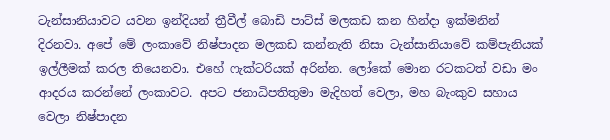ටැන්සානියාවට යවන ඉන්දියන් ත්‍රීවීල් බොඩි පාට්ස් මලකඩ කන හින්දා ඉක්මනින් දිරනවා. අපේ මේ ලංකාවේ නිෂ්පාදන මලකඩ කන්නැති නිසා ටැන්සානියාවේ කම්පැනියක් ඉල්ලීමක් කරල තියෙනවා. එහේ ෆැක්ටරියක් අරින්න. ලෝකේ මොන රටකටත් වඩා මං ආදරය කරන්නේ ලංකාවට. අපට ජනාධිපතිතුමා මැදිහත් වෙලා, මහ බැංකුව සහාය වෙලා නිෂ්පාදන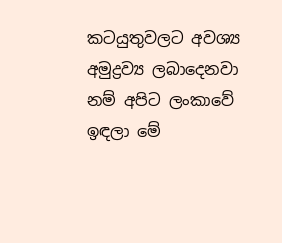කටයුතුවලට අවශ්‍ය අමුද්‍රව්‍ය ලබාදෙනවා නම් අපිට ලංකාවේ ඉඳලා මේ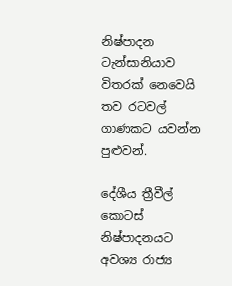නිෂ්පාදන ටැන්සානියාව විතරක් නෙවෙයි තව රටවල් ගාණකට යවන්න පුළුවන්.

දේශීය ත්‍රීවීල් කොටස් නිෂ්පාදනයට අවශ්‍ය රාජ්‍ය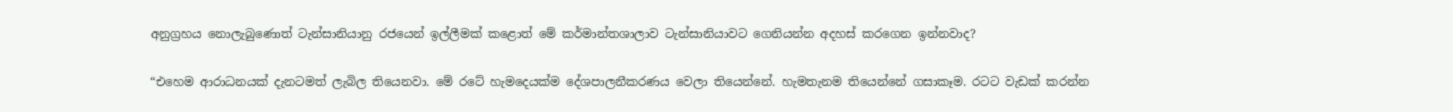අනුග්‍රහය නොලැබුණොත් ටැන්සානියානු රජයෙන් ඉල්ලීමක් කළොත් මේ කර්මාන්තශාලාව ටැන්සානියාවට ගෙනියන්න අදහස් කරගෙන ඉන්නවාද?

“එහෙම ආරාධනයක් දැනටමත් ලැබිල තියෙනවා. මේ රටේ හැමදෙයක්ම දේශපාලනීකරණය වෙලා තියෙන්නේ. හැමතැනම තියෙන්නේ ගසාකෑම. රටට වැඩක් කරන්න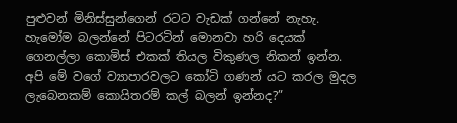පුළුවන් මිනිස්සුන්ගෙන් රටට වැඩක් ගන්නේ නැහැ. හැමෝම බලන්නේ පිටරටින් මොනවා හරි දෙයක් ගෙනල්ලා කොමිස් එකක් තියල විකුණල නිකන් ඉන්න. අපි මේ වගේ ව්‍යාපාරවලට කෝටි ගණන් යට කරල මුදල ලැබෙනකම් කොයිතරම් කල් බලන් ඉන්නද?”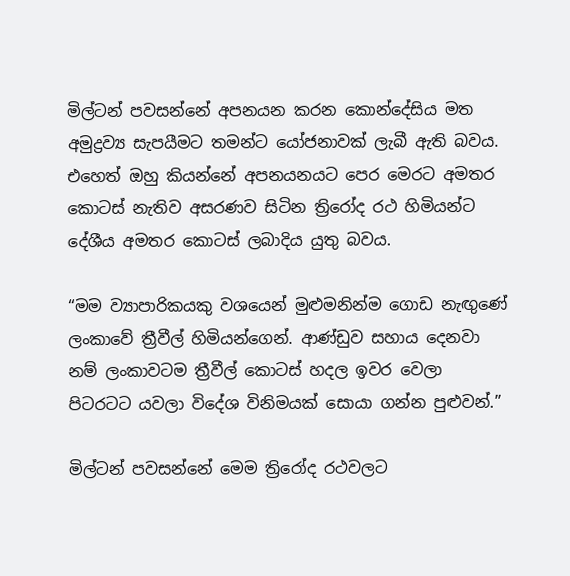මිල්ටන් පවසන්නේ අපනයන කරන කොන්දේසිය මත අමුද්‍රව්‍ය සැපයීමට තමන්ට යෝජනාවක් ලැබී ඇති බවය. එහෙත් ඔහු කියන්නේ අපනයනයට පෙර මෙරට අමතර කොටස් නැතිව අසරණව සිටින ත්‍රිරෝද රථ හිමියන්ට දේශීය අමතර කොටස් ලබාදිය යුතු බවය.

“මම ව්‍යාපාරිකයකු වශයෙන් මුළුමනින්ම ගොඩ නැඟුණේ ලංකාවේ ත්‍රීවීල් හිමියන්ගෙන්. ආණ්ඩුව සහාය දෙනවා නම් ලංකාවටම ත්‍රීවීල් කොටස් හදල ඉවර වෙලා පිටරටට යවලා විදේශ විනිමයක් සොයා ගන්න පුළුවන්.”

මිල්ටන් පවසන්නේ මෙම ත්‍රිරෝද රථවලට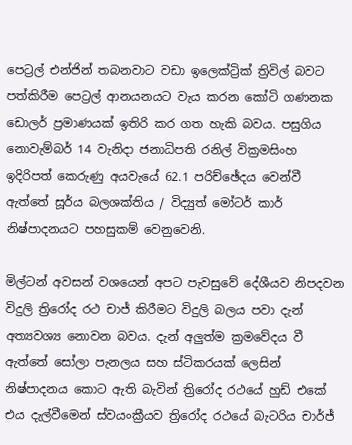පෙට්‍රල් එන්ජින් තබනවාට වඩා ඉලෙක්ට්‍රික් ත්‍රිවිල් බවට පත්කිරීම පෙට්‍රල් ආනයනයට වැය කරන කෝටි ගණනක ඩොලර් ප්‍රමාණයක් ඉතිරි කර ගත හැකි බවය. පසුගිය නොවැම්බර් 14 වැනිදා ජනාධිපති රනිල් වික්‍රමසිංහ ඉදිරිපත් කෙරුණු අයවැයේ 62.1 පරිච්ඡේදය වෙන්වී ඇත්තේ සූර්ය බලශක්තිය / විද්‍යුත් මෝටර් කාර් නිෂ්පාදනයට පහසුකම් වෙනුවෙනි.

මිල්ටන් අවසන් වශයෙන් අපට පැවසුවේ දේශීයව නිපදවන විදුලි ත්‍රිරෝද රථ චාජ් කිරීමට විදුලි බලය පවා දැන් අත්‍යවශ්‍ය නොවන බවය. දැන් අලුත්ම ක්‍රමවේදය වී ඇත්තේ සෝලා පැනලය සහ ස්ටිකරයක් ලෙසින් නිෂ්පාදනය කොට ඇති බැවින් ත්‍රිරෝද රථයේ හුඩ් එකේ එය දැල්වීමෙන් ස්වයංක්‍රීයව ත්‍රිරෝද රථයේ බැටරිය චාර්ජ්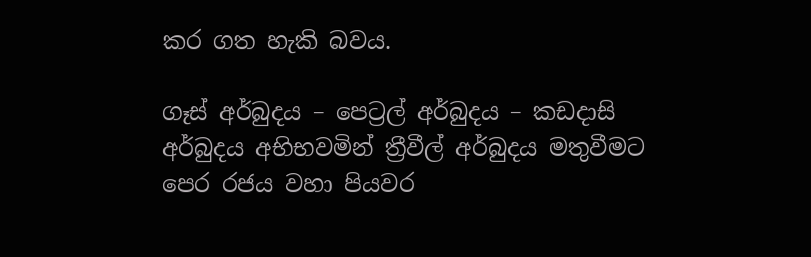කර ගත හැකි බවය.

ගෑස් අර්බුදය – පෙට්‍රල් අර්බුදය – කඩදාසි අර්බුදය අභිභවමින් ත්‍රීවීල් අර්බුදය මතුවීමට පෙර රජය වහා පියවර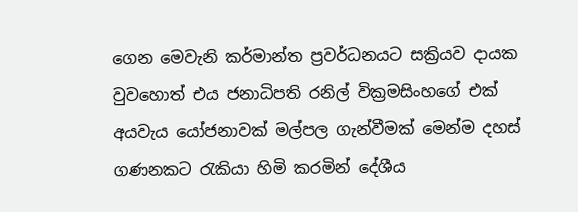ගෙන මෙවැනි කර්මාන්ත ප්‍රවර්ධනයට සක්‍රියව දායක වුවහොත් එය ජනාධිපති රනිල් වික්‍රමසිංහගේ එක් අයවැය යෝජනාවක් මල්පල ගැන්වීමක් මෙන්ම දහස් ගණනකට රැකියා හිමි කරමින් දේශීය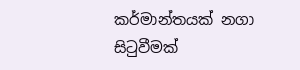කර්මාන්තයක් නගා සිටුවීමක්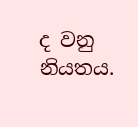ද වනු නියතය.